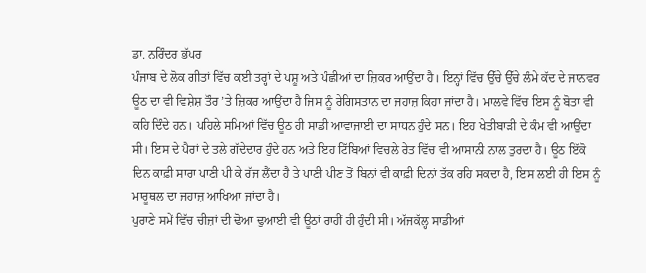ਡਾ. ਨਰਿੰਦਰ ਭੱਪਰ
ਪੰਜਾਬ ਦੇ ਲੋਕ ਗੀਤਾਂ ਵਿੱਚ ਕਈ ਤਰ੍ਹਾਂ ਦੇ ਪਸ਼ੂ ਅਤੇ ਪੰਛੀਆਂ ਦਾ ਜ਼ਿਕਰ ਆਉਂਦਾ ਹੈ। ਇਨ੍ਹਾਂ ਵਿੱਚ ਉੱਚੇ ਉੱਚੇ ਲੰਮੇ ਕੱਦ ਦੇ ਜਾਨਵਰ ਊਠ ਦਾ ਵੀ ਵਿਸ਼ੇਸ਼ ਤੌਰ ’ਤੇ ਜ਼ਿਕਰ ਆਉਂਦਾ ਹੈ ਜਿਸ ਨੂੰ ਰੇਗਿਸਤਾਨ ਦਾ ਜਹਾਜ਼ ਕਿਹਾ ਜਾਂਦਾ ਹੈ। ਮਾਲਵੇ ਵਿੱਚ ਇਸ ਨੂੰ ਬੋਤਾ ਵੀ ਕਹਿ ਦਿੰਦੇ ਹਨ। ਪਹਿਲੇ ਸਮਿਆਂ ਵਿੱਚ ਊਠ ਹੀ ਸਾਡੀ ਆਵਾਜਾਈ ਦਾ ਸਾਧਨ ਹੁੰਦੇ ਸਨ। ਇਹ ਖੇਤੀਬਾੜੀ ਦੇ ਕੰਮ ਵੀ ਆਉਂਦਾ ਸੀ। ਇਸ ਦੇ ਪੈਰਾਂ ਦੇ ਤਲੇ ਗੱਦੇਦਾਰ ਹੁੰਦੇ ਹਨ ਅਤੇ ਇਹ ਟਿੱਬਿਆਂ ਵਿਚਲੇ ਰੇਤ ਵਿੱਚ ਵੀ ਆਸਾਨੀ ਨਾਲ ਤੁਰਦਾ ਹੈ। ਊਠ ਇੱਕੋ ਦਿਨ ਕਾਫ਼ੀ ਸਾਰਾ ਪਾਣੀ ਪੀ ਕੇ ਰੱਜ ਲੈਂਦਾ ਹੈ ਤੇ ਪਾਣੀ ਪੀਣ ਤੋਂ ਬਿਨਾਂ ਵੀ ਕਾਫ਼ੀ ਦਿਨਾਂ ਤੱਕ ਰਹਿ ਸਕਦਾ ਹੈ, ਇਸ ਲਈ ਹੀ ਇਸ ਨੂੰ ਮਾਰੂਥਲ ਦਾ ਜਹਾਜ਼ ਆਖਿਆ ਜਾਂਦਾ ਹੈ।
ਪੁਰਾਣੇ ਸਮੇਂ ਵਿੱਚ ਚੀਜ਼ਾਂ ਦੀ ਢੋਆ ਢੁਆਈ ਵੀ ਊਠਾਂ ਰਾਹੀਂ ਹੀ ਹੁੰਦੀ ਸੀ। ਅੱਜਕੱਲ੍ਹ ਸਾਡੀਆਂ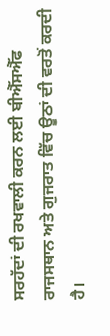ਸਰਹੱਦਾਂ ਦੀ ਰਖਵਾਲੀ ਕਰਨ ਲਈ ਬੀਐੱਸਐੱਫ ਰਾਜਸਥਾਨ ਅਤੇ ਗੁਜਰਾਤ ਵਿੱਚ ਊਠਾਂ ਦੀ ਵਰਤੋਂ ਕਰਦੀ ਹੈ।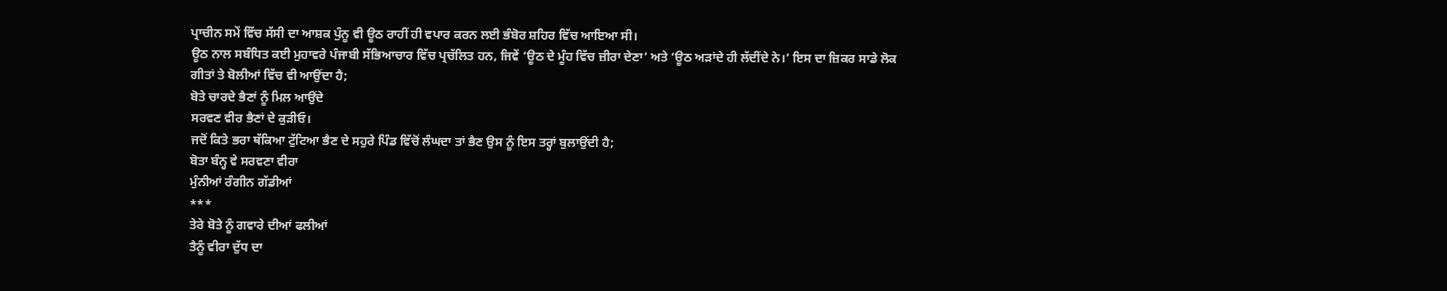ਪ੍ਰਾਚੀਨ ਸਮੇਂ ਵਿੱਚ ਸੱਸੀ ਦਾ ਆਸ਼ਕ ਪੁੰਨੂ ਵੀ ਊਠ ਰਾਹੀਂ ਹੀ ਵਪਾਰ ਕਰਨ ਲਈ ਭੰਬੋਰ ਸ਼ਹਿਰ ਵਿੱਚ ਆਇਆ ਸੀ।
ਊਠ ਨਾਲ ਸਬੰਧਿਤ ਕਈ ਮੁਹਾਵਰੇ ਪੰਜਾਬੀ ਸੱਭਿਆਚਾਰ ਵਿੱਚ ਪ੍ਰਚੱਲਿਤ ਹਨ, ਜਿਵੇਂ ‘ਊਠ ਦੇ ਮੂੰਹ ਵਿੱਚ ਜ਼ੀਰਾ ਦੇਣਾ’ ਅਤੇ ‘ਊਠ ਅੜਾਂਦੇ ਹੀ ਲੱਦੀਂਦੇ ਨੇ।’ ਇਸ ਦਾ ਜ਼ਿਕਰ ਸਾਡੇ ਲੋਕ ਗੀਤਾਂ ਤੇ ਬੋਲੀਆਂ ਵਿੱਚ ਵੀ ਆਉਂਦਾ ਹੈ;
ਬੋਤੇ ਚਾਰਦੇ ਭੈਣਾਂ ਨੂੰ ਮਿਲ ਆਉਂਦੇ
ਸਰਵਣ ਵੀਰ ਭੈਣਾਂ ਦੇ ਕੁੜੀਓ।
ਜਦੋਂ ਕਿਤੇ ਭਰਾ ਥੱਕਿਆ ਟੁੱਟਿਆ ਭੈਣ ਦੇ ਸਹੁਰੇ ਪਿੰਡ ਵਿੱਚੋਂ ਲੰਘਦਾ ਤਾਂ ਭੈਣ ਉਸ ਨੂੰ ਇਸ ਤਰ੍ਹਾਂ ਬੁਲਾਉਂਦੀ ਹੈ;
ਬੋਤਾ ਬੰਨ੍ਹ ਵੇ ਸਰਵਣਾ ਵੀਰਾ
ਮੁੰਨੀਆਂ ਰੰਗੀਨ ਗੱਡੀਆਂ
***
ਤੇਰੇ ਬੋਤੇ ਨੂੰ ਗਵਾਰੇ ਦੀਆਂ ਫਲੀਆਂ
ਤੈਨੂੰ ਵੀਰਾ ਦੁੱਧ ਦਾ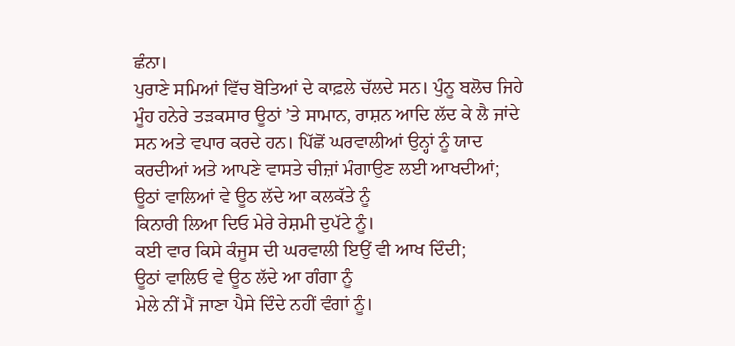ਛੰਨਾ।
ਪੁਰਾਣੇ ਸਮਿਆਂ ਵਿੱਚ ਬੋਤਿਆਂ ਦੇ ਕਾਫ਼ਲੇ ਚੱਲਦੇ ਸਨ। ਪੁੰਨੂ ਬਲੋਚ ਜਿਹੇ ਮੂੰਹ ਹਨੇਰੇ ਤੜਕਸਾਰ ਊਠਾਂ ’ਤੇ ਸਾਮਾਨ, ਰਾਸ਼ਨ ਆਦਿ ਲੱਦ ਕੇ ਲੈ ਜਾਂਦੇ ਸਨ ਅਤੇ ਵਪਾਰ ਕਰਦੇ ਹਨ। ਪਿੱਛੋਂ ਘਰਵਾਲੀਆਂ ਉਨ੍ਹਾਂ ਨੂੰ ਯਾਦ ਕਰਦੀਆਂ ਅਤੇ ਆਪਣੇ ਵਾਸਤੇ ਚੀਜ਼ਾਂ ਮੰਗਾਉਣ ਲਈ ਆਖਦੀਆਂ;
ਊਠਾਂ ਵਾਲਿਆਂ ਵੇ ਊਠ ਲੱਦੇ ਆ ਕਲਕੱਤੇ ਨੂੰ
ਕਿਨਾਰੀ ਲਿਆ ਦਿਓ ਮੇਰੇ ਰੇਸ਼ਮੀ ਦੁਪੱਟੇ ਨੂੰ।
ਕਈ ਵਾਰ ਕਿਸੇ ਕੰਜੂਸ ਦੀ ਘਰਵਾਲੀ ਇਉਂ ਵੀ ਆਖ ਦਿੰਦੀ;
ਊਠਾਂ ਵਾਲਿਓ ਵੇ ਊਠ ਲੱਦੇ ਆ ਗੰਗਾ ਨੂੰ
ਮੇਲੇ ਨੀਂ ਮੈਂ ਜਾਣਾ ਪੈਸੇ ਦਿੰਦੇ ਨਹੀਂ ਵੰਗਾਂ ਨੂੰ।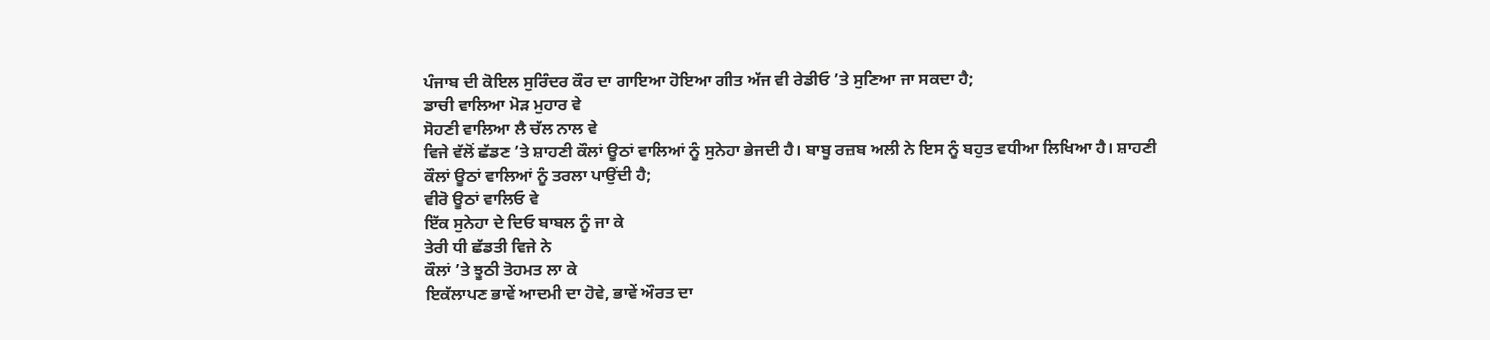ਪੰਜਾਬ ਦੀ ਕੋਇਲ ਸੁਰਿੰਦਰ ਕੌਰ ਦਾ ਗਾਇਆ ਹੋਇਆ ਗੀਤ ਅੱਜ ਵੀ ਰੇਡੀਓ ’ਤੇ ਸੁਣਿਆ ਜਾ ਸਕਦਾ ਹੈ;
ਡਾਚੀ ਵਾਲਿਆ ਮੋੜ ਮੁਹਾਰ ਵੇ
ਸੋਹਣੀ ਵਾਲਿਆ ਲੈ ਚੱਲ ਨਾਲ ਵੇ
ਵਿਜੇ ਵੱਲੋਂ ਛੱਡਣ ’ਤੇ ਸ਼ਾਹਣੀ ਕੌਲਾਂ ਊਠਾਂ ਵਾਲਿਆਂ ਨੂੰ ਸੁਨੇਹਾ ਭੇਜਦੀ ਹੈ। ਬਾਬੂ ਰਜ਼ਬ ਅਲੀ ਨੇ ਇਸ ਨੂੰ ਬਹੁਤ ਵਧੀਆ ਲਿਖਿਆ ਹੈ। ਸ਼ਾਹਣੀ ਕੌਲਾਂ ਊਠਾਂ ਵਾਲਿਆਂ ਨੂੰ ਤਰਲਾ ਪਾਉਂਦੀ ਹੈ;
ਵੀਰੋ ਊਠਾਂ ਵਾਲਿਓ ਵੇ
ਇੱਕ ਸੁਨੇਹਾ ਦੇ ਦਿਓ ਬਾਬਲ ਨੂੰ ਜਾ ਕੇ
ਤੇਰੀ ਧੀ ਛੱਡਤੀ ਵਿਜੇ ਨੇ
ਕੌਲਾਂ ’ਤੇ ਝੂਠੀ ਤੋਹਮਤ ਲਾ ਕੇ
ਇਕੱਲਾਪਣ ਭਾਵੇਂ ਆਦਮੀ ਦਾ ਹੋਵੇ, ਭਾਵੇਂ ਔਰਤ ਦਾ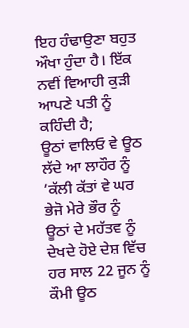ਇਹ ਹੰਢਾਉਣਾ ਬਹੁਤ ਔਖਾ ਹੁੰਦਾ ਹੈ। ਇੱਕ ਨਵੀਂ ਵਿਆਹੀ ਕੁੜੀ ਆਪਣੇ ਪਤੀ ਨੂੰ ਕਹਿੰਦੀ ਹੈ;
ਊਠਾਂ ਵਾਲਿਓ ਵੇ ਊਠ ਲੱਦੇ ਆ ਲਾਹੌਰ ਨੂੰ
’ਕੱਲੀ ਕੱਤਾਂ ਵੇ ਘਰ ਭੇਜੋ ਮੇਰੇ ਭੌਰ ਨੂੰ
ਊਠਾਂ ਦੇ ਮਹੱਤਵ ਨੂੰ ਦੇਖਦੇ ਹੋਏ ਦੇਸ਼ ਵਿੱਚ ਹਰ ਸਾਲ 22 ਜੂਨ ਨੂੰ ਕੌਮੀ ਊਠ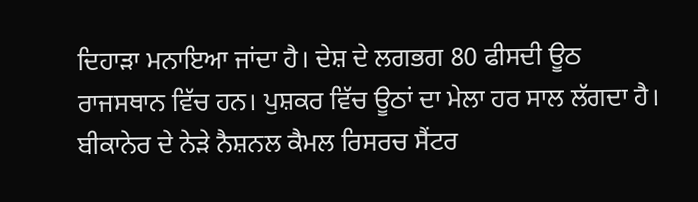ਦਿਹਾੜਾ ਮਨਾਇਆ ਜਾਂਦਾ ਹੈ। ਦੇਸ਼ ਦੇ ਲਗਭਗ 80 ਫੀਸਦੀ ਊਠ ਰਾਜਸਥਾਨ ਵਿੱਚ ਹਨ। ਪੁਸ਼ਕਰ ਵਿੱਚ ਊਠਾਂ ਦਾ ਮੇਲਾ ਹਰ ਸਾਲ ਲੱਗਦਾ ਹੈ। ਬੀਕਾਨੇਰ ਦੇ ਨੇੜੇ ਨੈਸ਼ਨਲ ਕੈਮਲ ਰਿਸਰਚ ਸੈਂਟਰ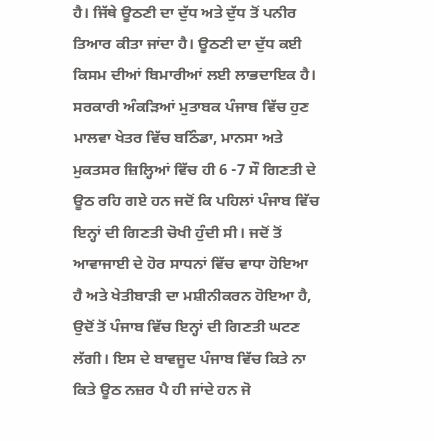ਹੈ। ਜਿੱਥੇ ਊਠਣੀ ਦਾ ਦੁੱਧ ਅਤੇ ਦੁੱਧ ਤੋਂ ਪਨੀਰ ਤਿਆਰ ਕੀਤਾ ਜਾਂਦਾ ਹੈ। ਊਠਣੀ ਦਾ ਦੁੱਧ ਕਈ ਕਿਸਮ ਦੀਆਂ ਬਿਮਾਰੀਆਂ ਲਈ ਲਾਭਦਾਇਕ ਹੈ। ਸਰਕਾਰੀ ਅੰਕੜਿਆਂ ਮੁਤਾਬਕ ਪੰਜਾਬ ਵਿੱਚ ਹੁਣ ਮਾਲਵਾ ਖੇਤਰ ਵਿੱਚ ਬਠਿੰਡਾ, ਮਾਨਸਾ ਅਤੇ ਮੁਕਤਸਰ ਜ਼ਿਲ੍ਹਿਆਂ ਵਿੱਚ ਹੀ 6 -7 ਸੌ ਗਿਣਤੀ ਦੇ ਊਠ ਰਹਿ ਗਏ ਹਨ ਜਦੋਂ ਕਿ ਪਹਿਲਾਂ ਪੰਜਾਬ ਵਿੱਚ ਇਨ੍ਹਾਂ ਦੀ ਗਿਣਤੀ ਚੋਖੀ ਹੁੰਦੀ ਸੀ। ਜਦੋਂ ਤੋਂ ਆਵਾਜਾਈ ਦੇ ਹੋਰ ਸਾਧਨਾਂ ਵਿੱਚ ਵਾਧਾ ਹੋਇਆ ਹੈ ਅਤੇ ਖੇਤੀਬਾੜੀ ਦਾ ਮਸ਼ੀਨੀਕਰਨ ਹੋਇਆ ਹੈ, ਉਦੋਂ ਤੋਂ ਪੰਜਾਬ ਵਿੱਚ ਇਨ੍ਹਾਂ ਦੀ ਗਿਣਤੀ ਘਟਣ ਲੱਗੀ। ਇਸ ਦੇ ਬਾਵਜੂਦ ਪੰਜਾਬ ਵਿੱਚ ਕਿਤੇ ਨਾ ਕਿਤੇ ਊਠ ਨਜ਼ਰ ਪੈ ਹੀ ਜਾਂਦੇ ਹਨ ਜੋ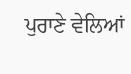ਪੁਰਾਣੇ ਵੇਲਿਆਂ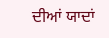ਦੀਆਂ ਯਾਦਾਂ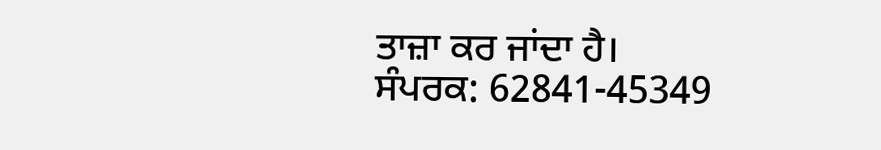ਤਾਜ਼ਾ ਕਰ ਜਾਂਦਾ ਹੈ।
ਸੰਪਰਕ: 62841-45349